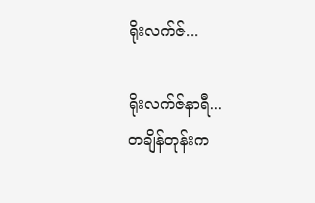ရိုးလက်ဇ်...

ရိုးလက်ဇ်နာရီ...
တချိန်တုန်းက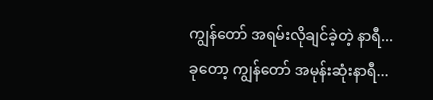ကျွန်တော် အရမ်းလိုချင်ခဲ့တဲ့ နာရီ...
ခုတော့ ကျွန်တော် အမုန်းဆုံးနာရီ...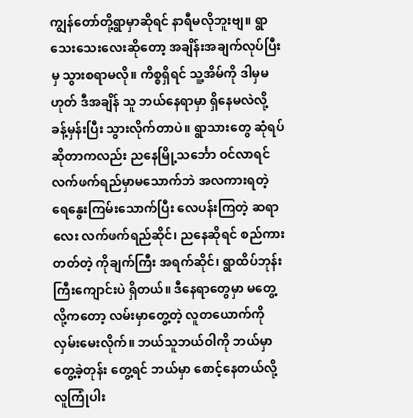ကျွန်တော်တို့ရွာမှာဆိုရင် နာရီမလိုဘူးဗျ။ ရွာသေးသေးလေးဆိုတော့ အချိန်းအချက်လုပ်ပြီးမှ သွားစရာမလို။ ကိစ္စရှိရင် သူ့အိမ်ကို ဒါမှမဟုတ် ဒီအချိန် သူ ဘယ်နေရာမှာ ရှိနေမလဲလို့  ခန့်မှန်းပြီး သွားလိုက်တာပဲ။ ရွာသားတွေ ဆုံရပ်ဆိုတာကလည်း ညနေမြို့သင်္ဘော ဝင်လာရင် လက်ဖက်ရည်မှာမသောက်ဘဲ အလကားရတဲ့ ရေနွေးကြမ်းသောက်ပြီး လေပန်းကြတဲ့ ဆရာလေး လက်ဖက်ရည်ဆိုင်၊ ညနေဆိုရင် စည်ကားတတ်တဲ့ ကိုချက်ကြီး အရက်ဆိုင်၊ ရွာထိပ်ဘုန်းကြီးကျောင်းပဲ ရှိတယ်။ ဒီနေရာတွေမှာ မတွေ့လို့ကတော့ လမ်းမှာတွေ့တဲ့ လူတယောက်ကို လှမ်းမေးလိုက်။ ဘယ်သူဘယ်ဝါကို ဘယ်မှာတွေ့ခဲ့တုန်း တွေ့ရင် ဘယ်မှာ စောင့်နေတယ်လို့ လူကြုံပါး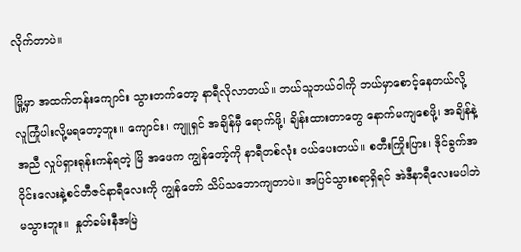လိုက်တာပဲ။

မြို့မှာ အထက်တန်းကျောင်း သွားတက်တော့ နာရီလိုလာတယ်။ ဘယ်သူဘယ်ဝါကို ဘယ်မှာစောင့်နေတယ်လို့ လူကြုံပါးလို့မရတော့ဘူး။ ကျောင်း၊ ကျူရှင် အချိန်မှီ ရောက်ဖို့၊ ချိန်းထားတာတွေ နောက်မကျစေဖို့၊ အချိန်နဲ့အညီ လှုပ်ရှားရုန်းကန်ရတဲ့ မြိ အဖေက ကျွန်တော့်ကို နာရီတစ်လုံး ဝယ်ပေးတယ်။ စတီးကြိုးပြား၊ ဒိုင်ခွက်အဝိုင်းလေးနဲ့စင်တီဇင်နာရီလေးကို ကျွန်တော် သိပ်သဘောကျတာပဲ။ အပြင်သွားစရာရှိရင် အဲဒီနာရီလေးမပါဘဲ မသွားဘူး။  နှုတ်ခမ်းနီအမြဲ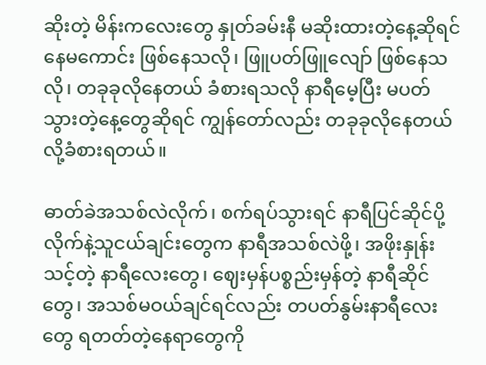ဆိုးတဲ့ မိန်းကလေးတွေ နှုတ်ခမ်းနီ မဆိုးထားတဲ့နေ့ဆိုရင် နေမကောင်း ဖြစ်နေသလို၊ ဖြူပတ်ဖြူလျော် ဖြစ်နေသလို၊ တခုခုလိုနေတယ် ခံစားရသလို နာရီမေ့ပြီး မပတ်သွားတဲ့နေ့တွေဆိုရင် ကျွန်တော်လည်း တခုခုလိုနေတယ်လို့ခံစားရတယ်။

ဓာတ်ခဲအသစ်လဲလိုက်၊ စက်ရပ်သွားရင် နာရီပြင်ဆိုင်ပို့လိုက်နဲ့သူငယ်ချင်းတွေက နာရီအသစ်လဲဖို့၊ အဖိုးနှုန်းသင့်တဲ့ နာရီလေးတွေ၊ ဈေးမှန်ပစ္စည်းမှန်တဲ့ နာရီဆိုင်တွေ၊ အသစ်မဝယ်ချင်ရင်လည်း တပတ်နွမ်းနာရီလေးတွေ ရတတ်တဲ့နေရာတွေကို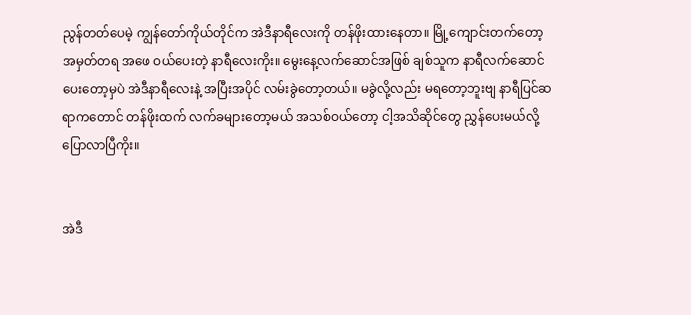ညွန်တတ်ပေမဲ့ ကျွန်တော်ကိုယ်တိုင်က အဲဒီနာရီလေးကို တန်ဖိုးထားနေတာ။ မြို့ကျောင်းတက်တော့ အမှတ်တရ အဖေ ဝယ်ပေးတဲ့ နာရီလေးကိုး။ မွေးနေ့လက်ဆောင်အဖြစ် ချစ်သူက နာရီလက်ဆောင်ပေးတော့မှပဲ အဲဒီနာရီလေးနဲ့ အပြီးအပိုင် လမ်းခွဲတော့တယ်။ မခွဲလို့လည်း မရတော့ဘူးဗျ နာရီပြင်ဆရာကတောင် တန်ဖိုးထက် လက်ခများတော့မယ် အသစ်ဝယ်တော့ ငါ့အသိဆိုင်တွေ ညွှန်ပေးမယ်လို့ ပြောလာပြီကိုး။


အဲဒီ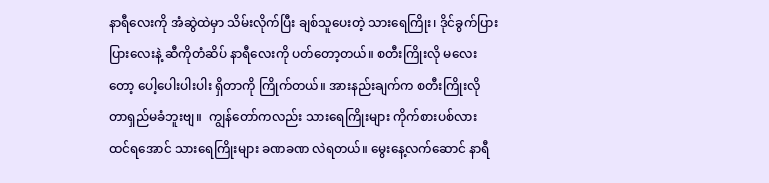နာရီလေးကို အံဆွဲထဲမှာ သိမ်းလိုက်ပြီး ချစ်သူပေးတဲ့ သားရေကြိုး၊ ဒိုင်ခွက်ပြားပြားလေးနဲ့ ဆီကိုတံဆိပ် နာရီလေးကို ပတ်တော့တယ်။ စတီးကြိုးလို မလေးတော့ ပေါ့ပေါးပါးပါး ရှိတာကို ကြိုက်တယ်။ အားနည်းချက်က စတီးကြိုးလို တာရှည်မခံဘူးဗျ။  ကျွန်တော်ကလည်း သားရေကြိုးများ ကိုက်စားပစ်လား ထင်ရအောင် သားရေကြိုးများ ခဏခဏ လဲရတယ်။ မွေးနေ့လက်ဆောင် နာရီ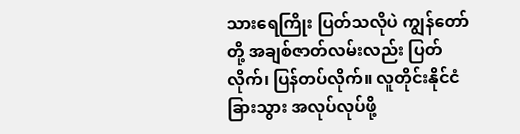သားရေကြိုး ပြတ်သလိုပဲ ကျွန်တော်တို့ အချစ်ဇာတ်လမ်းလည်း ပြတ်လိုက်၊ ပြန်တပ်လိုက်။ လူတိုင်းနိုင်ငံခြားသွား အလုပ်လုပ်ဖို့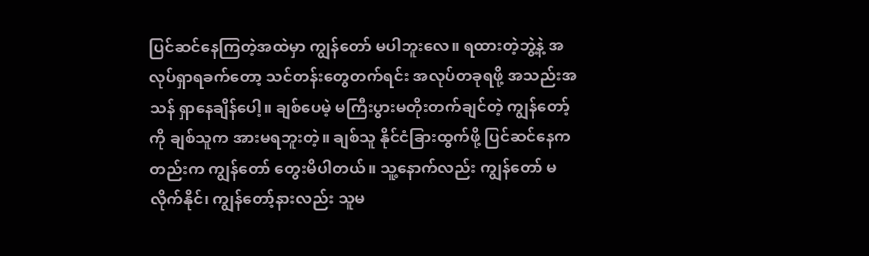ပြင်ဆင်နေကြတဲ့အထဲမှာ ကျွန်တော် မပါဘူးလေ။ ရထားတဲ့ဘွဲ့နဲ့ အလုပ်ရှာရခက်တော့ သင်တန်းတွေတက်ရင်း အလုပ်တခုရဖို့ အသည်းအသန် ရှာနေချိန်ပေါ့။ ချစ်ပေမဲ့ မကြီးပွားမတိုးတက်ချင်တဲ့ ကျွန်တော့်ကို ချစ်သူက အားမရဘူးတဲ့။ ချစ်သူ နိုင်ငံခြားထွက်ဖို့ ပြင်ဆင်နေကတည်းက ကျွန်တော် တွေးမိပါတယ်။ သူ့နောက်လည်း ကျွန်တော် မလိုက်နိုင်၊ ကျွန်တော့်နားလည်း သူမ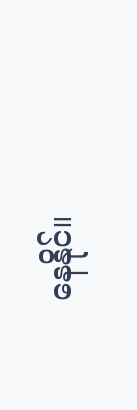နေနိုင်။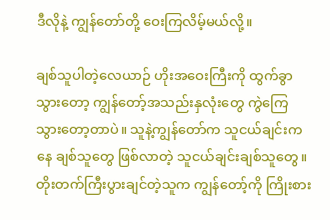ဒီလိုနဲ့ ကျွန်တော်တို့ ဝေးကြလိမ့်မယ်လို့။

ချစ်သူပါတဲ့လေယာဉ် ဟိုးအဝေးကြီးကို ထွက်ခွာသွားတော့ ကျွန်တော့်အသည်းနှလုံးတွေ ကွဲကြေသွားတော့တာပဲ။ သူနဲ့ကျွန်တော်က သူငယ်ချင်းကနေ ချစ်သူတွေ ဖြစ်လာတဲ့ သူငယ်ချင်းချစ်သူတွေ။ တိုးတက်ကြီးပွားချင်တဲ့သူက ကျွန်တော့်ကို ကြိုးစား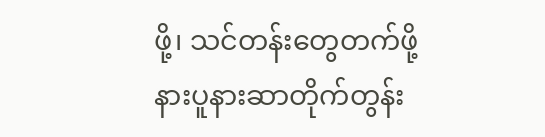ဖို့၊ သင်တန်းတွေတက်ဖို့ နားပူနားဆာတိုက်တွန်း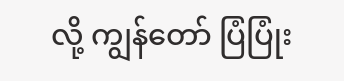လို့ ကျွန်တော် ပြံပြုံး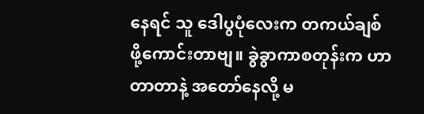နေရင် သူ ဒေါပွပုံလေးက တကယ်ချစ်ဖို့ကောင်းတာဗျ။ ခွဲခွာကာစတုန်းက ဟာတာတာနဲ့ အတော်နေလို့ မ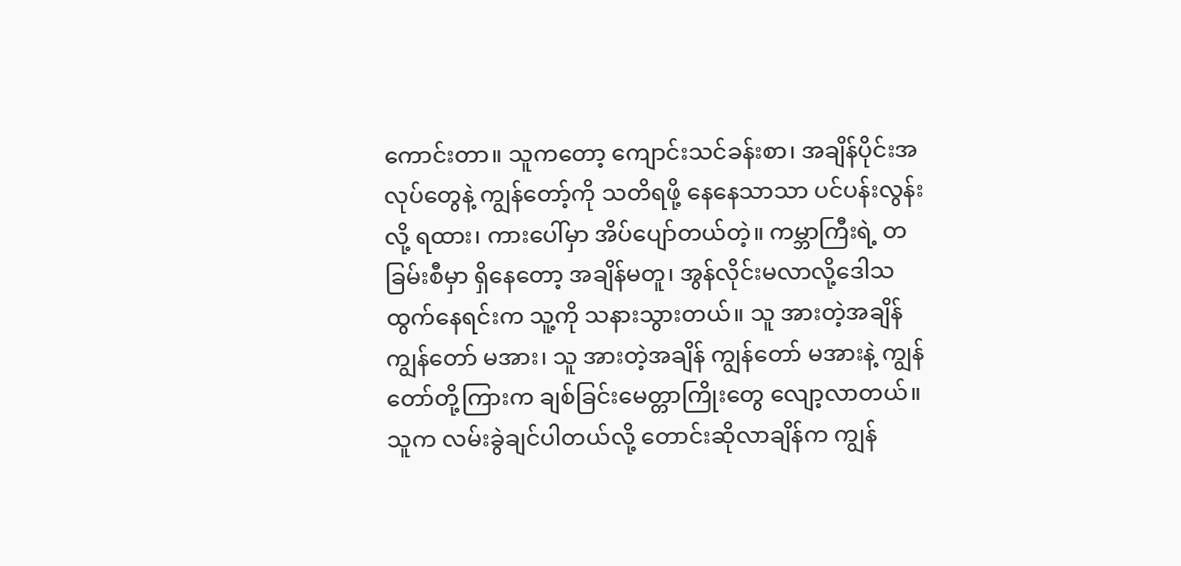ကောင်းတာ။ သူကတော့ ကျောင်းသင်ခန်းစာ၊ အချိန်ပိုင်းအလုပ်တွေနဲ့ ကျွန်တော့်ကို သတိရဖို့ နေနေသာသာ ပင်ပန်းလွန်းလို့ ရထား၊ ကားပေါ်မှာ အိပ်ပျော်တယ်တဲ့။ ကမ္ဘာကြီးရဲ့ တခြမ်းစီမှာ ရှိနေတော့ အချိန်မတူ၊ အွန်လိုင်းမလာလို့ဒေါသထွက်နေရင်းက သူ့ကို သနားသွားတယ်။ သူ အားတဲ့အချိန် ကျွန်တော် မအား၊ သူ အားတဲ့အချိန် ကျွန်တော် မအားနဲ့ ကျွန်တော်တို့ကြားက ချစ်ခြင်းမေတ္တာကြိုးတွေ လျော့လာတယ်။ သူက လမ်းခွဲချင်ပါတယ်လို့ တောင်းဆိုလာချိန်က ကျွန်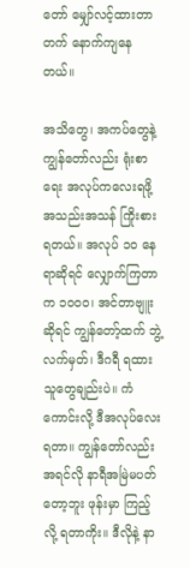တော် မျှော်လင့်ထားတာတက် နောက်ကျနေတယ်။

အသိတွေ၊ အကပ်တွေနဲ့ ကျွန်တော်လည်း ရုံးစာရေး အလုပ်ကလေးရဖို့ အသည်းအသန် ကြိုးစားရတယ်။ အလုပ် ၁၀ နေရာဆိုရင် လျှောက်ကြတာက ၁၀၀၀၊ အင်တာဗျူးဆိုရင် ကျွန်တော့်ထက် ဘွဲ့လက်မှတ်၊ ဒီဂရီ ရထားသူတွေချည်းပဲ။ ကံကောင်းလို့ ဒီအလုပ်လေးရတာ။ ကျွန်တော်လည်း အရင်လို နာရီအမြဲမပတ်တော့ဘူး ဖုန်းမှာ ကြည့်လို့ ရတာကိုး။ ဒီလိုနဲ့ နာ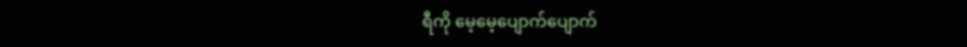ရီကို မေ့မေ့ပျောက်ပျောက်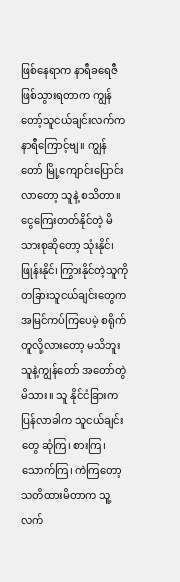ဖြစ်နေရာက နာရီခရေဇီ ဖြစ်သွားရတာက ကျွန်တော့်သူငယ်ချင်းလက်က နာရီကြောင့်ဗျ။ ကျွန်တော် မြို့ကျောင်းပြောင်းလာတော့ သူနဲ့ စသိတာ။ ငွေကြေးတတ်နိုင်တဲ့ မိသားစုဆိုတော့ သုံးနိုင်၊ ဖြုန်းနိုင်၊ ကြွားနိုင်တဲ့သူကို တခြားသူငယ်ချင်းတွေက အမြင်ကပ်ကြပေမဲ့ စရိုက်တူလို့လားတော့ မသိဘူး သူနဲ့ကျွန်တော် အတော်တွဲမိသား။ သူ နိုင်ငံခြားက ပြန်လာခါက သူငယ်ချင်းတွေ ဆုံကြ၊ စားကြ၊ သောက်ကြ၊ ကဲကြတော့ သတိထားမိတာက သူ့လက်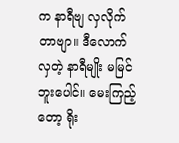က နာရီဗျ လှလိုက်တာဗျာ။ ဒီလောက်လှတဲ့ နာရီမျိုး မမြင်ဘူးပေါင်။ မေးကြည့်တော့ ရိုး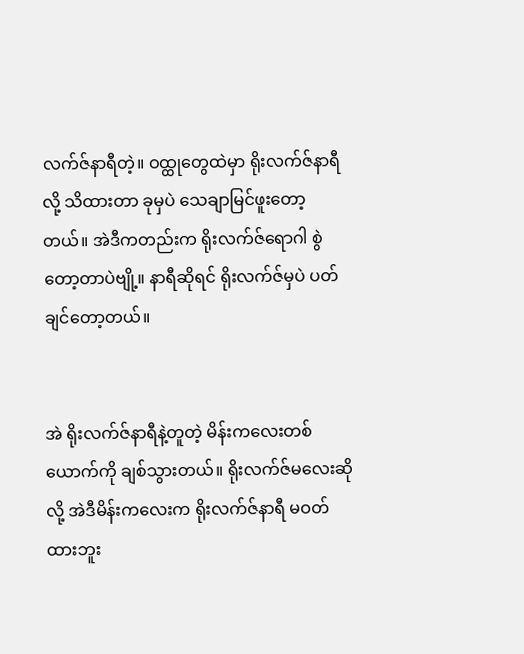လက်ဇ်နာရီတဲ့။ ဝထ္ထုတွေထဲမှာ ရိုးလက်ဇ်နာရီလို့ သိထားတာ ခုမှပဲ သေချာမြင်ဖူးတော့တယ်။ အဲဒီကတည်းက ရိုးလက်ဇ်ရောဂါ စွဲတော့တာပဲဗျို့။ နာရီဆိုရင် ရိုးလက်ဇ်မှပဲ ပတ်ချင်တော့တယ်။


အဲ ရိုးလက်ဇ်နာရီနဲ့တူတဲ့ မိန်းကလေးတစ်ယောက်ကို ချစ်သွားတယ်။ ရိုးလက်ဇ်မလေးဆိုလို့ အဲဒီမိန်းကလေးက ရိုးလက်ဇ်နာရီ မဝတ်ထားဘူး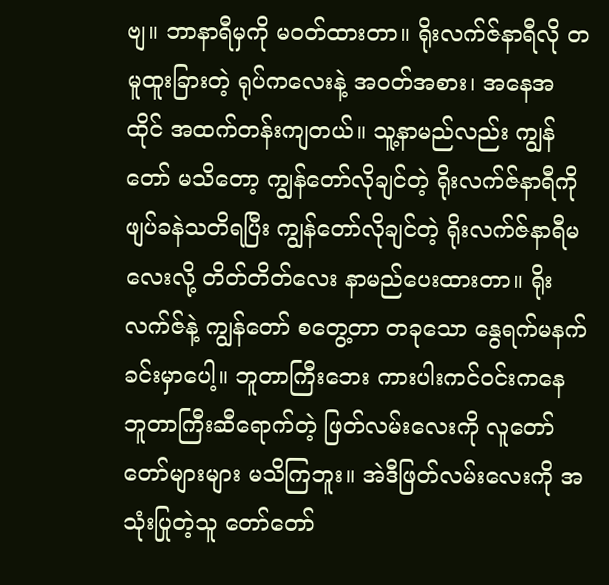ဗျ။ ဘာနာရီမှကို မဝတ်ထားတာ။ ရိုးလက်ဇ်နာရီလို တမူထူးခြားတဲ့ ရုပ်ကလေးနဲ့ အဝတ်အစား၊ အနေအထိုင် အထက်တန်းကျတယ်။ သူ့နာမည်လည်း ကျွန်တော် မသိတော့ ကျွန်တော်လိုချင်တဲ့ ရိုးလက်ဇ်နာရီကို ဖျပ်ခနဲသတိရပြီး ကျွန်တော်လိုချင်တဲ့ ရိုးလက်ဇ်နာရီမလေးလို့ တိတ်တိတ်လေး နာမည်ပေးထားတာ။ ရိုးလက်ဇ်နဲ့ ကျွန်တော် စတွေ့တာ တခုသော နွေရက်မနက်ခင်းမှာပေါ့။ ဘူတာကြီးဘေး ကားပါးကင်ဝင်းကနေ ဘူတာကြီးဆီရောက်တဲ့ ဖြတ်လမ်းလေးကို လူတော်တော်များများ မသိကြဘူး။ အဲဒီဖြတ်လမ်းလေးကို အသုံးပြုတဲ့သူ တော်တော်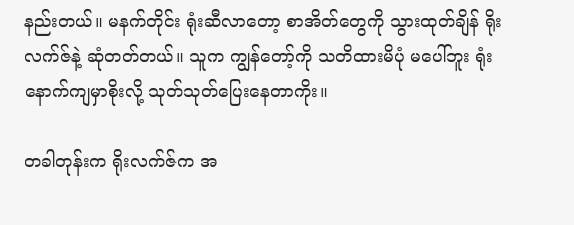နည်းတယ်။ မနက်တိုင်း ရုံးဆီလာတော့ စာအိတ်တွေကို သွားထုတ်ချိန် ရိုးလက်ဇ်နဲ့ ဆုံတတ်တယ်။ သူက ကျွန်တော့်ကို သတိထားမိပုံ မပေါ်ဘူး ရုံးနောက်ကျမှာစိုးလို့ သုတ်သုတ်ပြေးနေတာကိုး။

တခါတုန်းက ရိုးလက်ဇ်က အ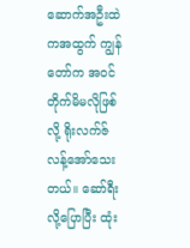ဆောက်အဦးထဲကအထွက် ကျွန်တော်က အဝင် တိုက်မိမလိုဖြစ်လို့ ရိုးလက်ဇ် လန့်အော်သေးတယ်။ ဆော်ရီးလို့ပြောပြီး ထုံး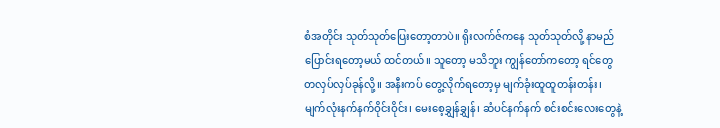စံအတိုင်း သုတ်သုတ်ပြေးတော့တာပဲ။ ရိုးလက်ဇ်ကနေ သုတ်သုတ်လို့ နာမည်ပြောင်းရတော့မယ် ထင်တယ်။ သူတော့ မသိဘူး ကျွန်တော်ကတော့ ရင်တွေ တလှပ်လှပ်ခုန်လို့။ အနီးကပ် တွေ့လိုက်ရတော့မှ မျက်ခုံးထူထူတန်းတန်း၊ မျက်လုံးနက်နက်ဝိုင်းဝိုင်း၊ မေးစေ့ချွှန်ချွှန်၊ ဆံပင်နက်နက် စင်းစင်းလေးတွေနဲ့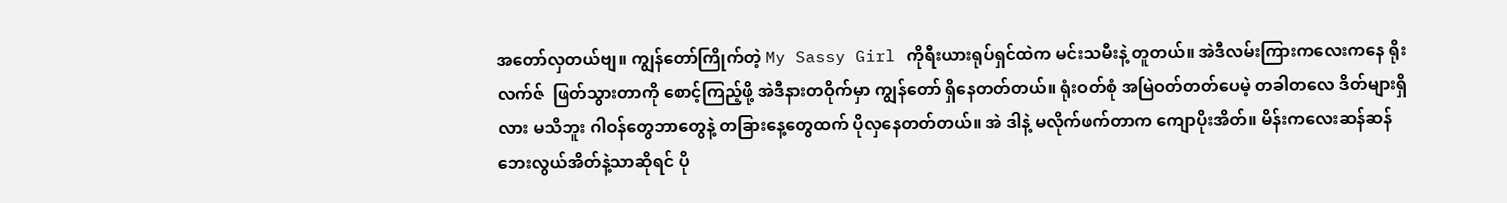အတော်လှတယ်ဗျ။ ကျွန်တော်ကြိုက်တဲ့ My Sassy Girl ကိုရီးယားရုပ်ရှင်ထဲက မင်းသမီးနဲ့ တူတယ်။ အဲဒီလမ်းကြားကလေးကနေ ရိုးလက်ဇ်  ဖြတ်သွားတာကို စောင့်ကြည့်ဖို့ အဲဒီနားတဝိုက်မှာ ကျွန်တော် ရှိနေတတ်တယ်။ ရုံးဝတ်စုံ အမြဲဝတ်တတ်ပေမဲ့ တခါတလေ ဒိတ်များရှိလား မသိဘူး ဂါဝန်တွေဘာတွေနဲ့ တခြားနေ့တွေထက် ပိုလှနေတတ်တယ်။ အဲ ဒါနဲ့ မလိုက်ဖက်တာက ကျောပိုးအိတ်။ မိန်းကလေးဆန်ဆန် ဘေးလွယ်အိတ်နဲ့သာဆိုရင် ပို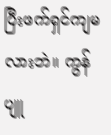ပြီးဖက်ရှင်ကျမလားဘဲ။ ကွန်ပျူ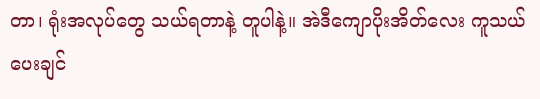တာ၊ ရုံးအလုပ်တွေ သယ်ရတာနဲ့ တူပါနဲ့။ အဲဒီကျောပိုးအိတ်လေး ကူသယ်ပေးချင်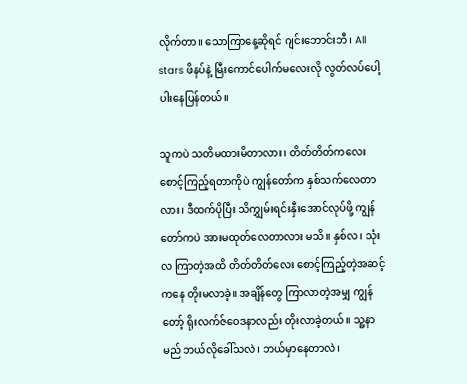လိုက်တာ။ သောကြာနေ့ဆိုရင် ဂျင်းဘောင်းဘီ၊ All stars ဖိနပ်နဲ့ မြီးကောင်ပေါက်မလေးလို လွတ်လပ်ပေါ့ပါးနေပြန်တယ်။

သူကပဲ သတိမထားမိတာလား၊ တိတ်တိတ်ကလေး စောင့်ကြည့်ရတာကိုပဲ ကျွန်တော်က နှစ်သက်လေတာလား၊ ဒီထက်ပိုပြီး သိကျွှမ်းရင်းနှီးအောင်လုပ်ဖို့ ကျွန်တော်ကပဲ အားမထုတ်လေတာလား မသိ။ နှစ်လ၊ သုံးလ ကြာတဲ့အထိ တိတ်တိတ်လေး စောင့်ကြည့်တဲ့အဆင့်ကနေ တိုးမလာခဲ့။ အချိန်တွေ ကြာလာတဲ့အမျှ ကျွန်တော့် ရိုးလက်ဇ်ဝေဒနာလည်း တိုးလာခဲ့တယ်။ သူ့နာမည် ဘယ်လိုခေါ်သလဲ၊ ဘယ်မှာနေတာလဲ၊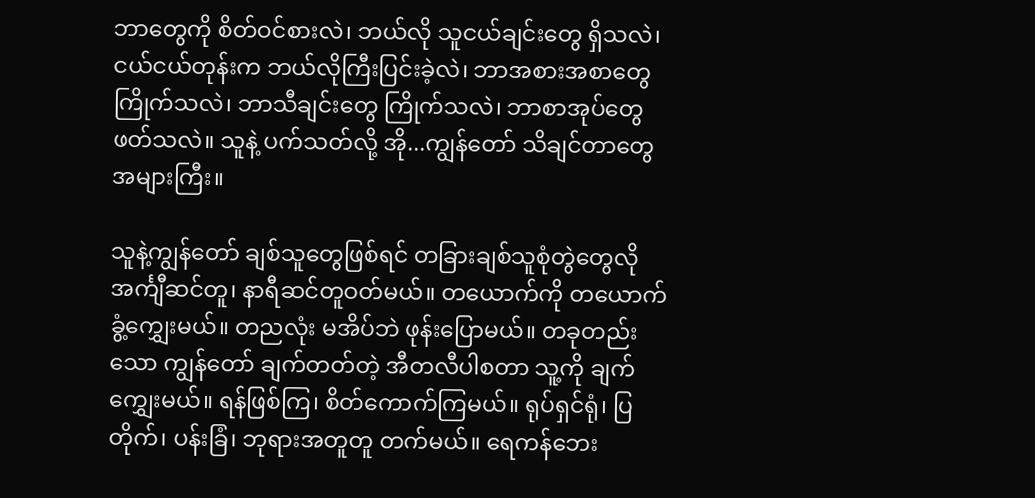ဘာတွေကို စိတ်ဝင်စားလဲ၊ ဘယ်လို သူငယ်ချင်းတွေ ရှိသလဲ၊ ငယ်ငယ်တုန်းက ဘယ်လိုကြီးပြင်းခဲ့လဲ၊ ဘာအစားအစာတွေ ကြိုက်သလဲ၊ ဘာသီချင်းတွေ ကြိုက်သလဲ၊ ဘာစာအုပ်တွေ ဖတ်သလဲ။ သူနဲ့ ပက်သတ်လို့ အို...ကျွန်တော် သိချင်တာတွေ အများကြီး။

သူနဲ့ကျွန်တော် ချစ်သူတွေဖြစ်ရင် တခြားချစ်သူစုံတွဲတွေလို အင်္ကျီဆင်တူ၊ နာရီဆင်တူဝတ်မယ်။ တယောက်ကို တယောက် ခွံ့ကျွှေးမယ်။ တညလုံး မအိပ်ဘဲ ဖုန်းပြောမယ်။ တခုတည်းသော ကျွန်တော် ချက်တတ်တဲ့ အီတလီပါစတာ သူ့ကို ချက်ကျွှေးမယ်။ ရန်ဖြစ်ကြ၊ စိတ်ကောက်ကြမယ်။ ရုပ်ရှင်ရုံ၊ ပြတိုက်၊ ပန်းခြံ၊ ဘုရားအတူတူ တက်မယ်။ ရေကန်ဘေး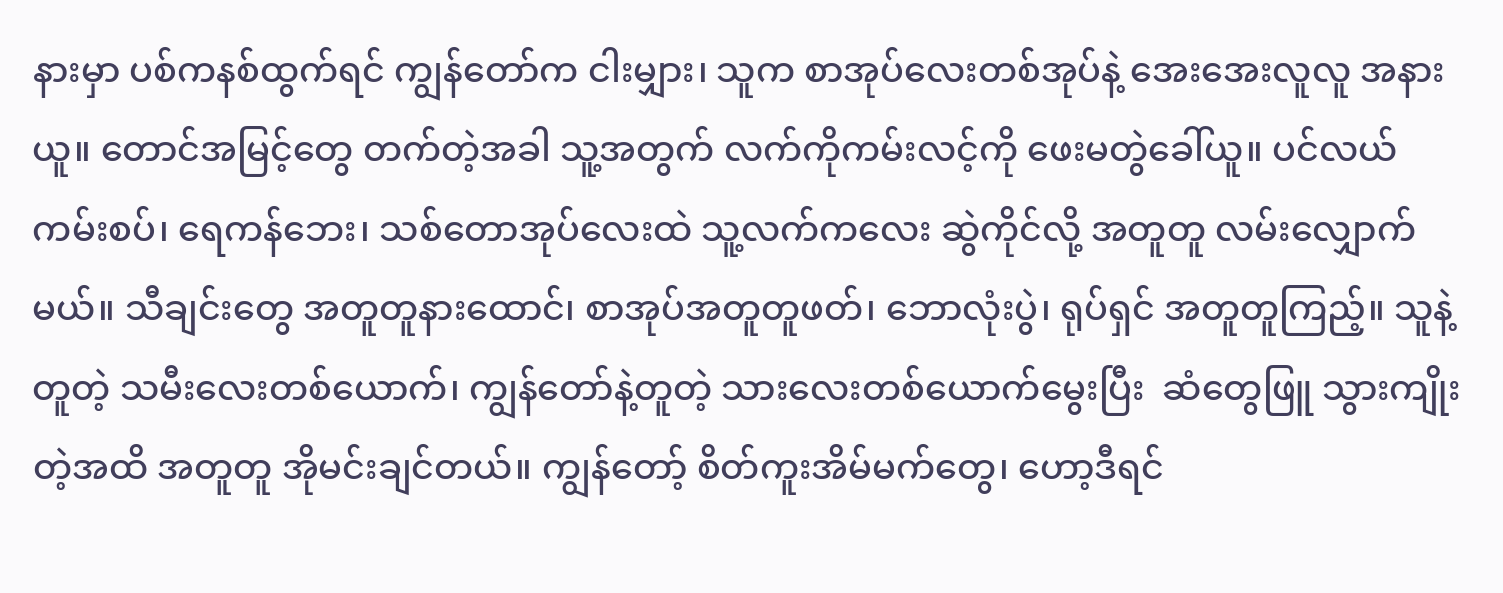နားမှာ ပစ်ကနစ်ထွက်ရင် ကျွန်တော်က ငါးမျှား၊ သူက စာအုပ်လေးတစ်အုပ်နဲ့ အေးအေးလူလူ အနားယူ။ တောင်အမြင့်တွေ တက်တဲ့အခါ သူ့အတွက် လက်ကိုကမ်းလင့်ကို ဖေးမတွဲခေါ်ယူ။ ပင်လယ်ကမ်းစပ်၊ ရေကန်ဘေး၊ သစ်တောအုပ်လေးထဲ သူ့လက်ကလေး ဆွဲကိုင်လို့ အတူတူ လမ်းလျှောက်မယ်။ သီချင်းတွေ အတူတူနားထောင်၊ စာအုပ်အတူတူဖတ်၊ ဘောလုံးပွဲ၊ ရုပ်ရှင် အတူတူကြည့်။ သူနဲ့တူတဲ့ သမီးလေးတစ်ယောက်၊ ကျွန်တော်နဲ့တူတဲ့ သားလေးတစ်ယောက်မွေးပြီး  ဆံတွေဖြူ သွားကျိုးတဲ့အထိ အတူတူ အိုမင်းချင်တယ်။ ကျွန်တော့် စိတ်ကူးအိမ်မက်တွေ၊ ဟော့ဒီရင်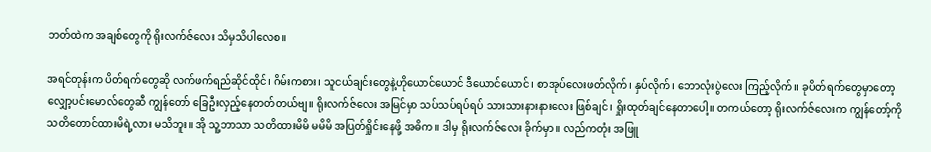ဘတ်ထဲက အချစ်တွေကို ရိုးလက်ဇ်လေး သိမှသိပါလေစ။

အရင်တုန်းက ပိတ်ရက်တွေဆို လက်ဖက်ရည်ဆိုင်ထိုင်၊ ဂိမ်းကစား၊ သူငယ်ချင်းတွေနဲ့ဟိုယောင်ယောင် ဒီယောင်ယောင်၊ စာအုပ်လေးဖတ်လိုက်၊ နှပ်လိုက်၊ ဘောလုံးပွဲလေး ကြည့်လိုက်။ ခုပိတ်ရက်တွေမှာတော့ လျှော့ပင်းမောလ်တွေဆီ ကျွန်တော် ခြေဦးလှည့်နေတတ်တယ်ဗျ။ ရိုးလက်ဇ်လေး အမြင်မှာ သပ်သပ်ရပ်ရပ် သားသားနားနားလေး ဖြစ်ချင်၊ ရှိုးထုတ်ချင်နေတာပေါ့။ တကယ်တော့ ရိုးလက်ဇ်လေးက ကျွန်တော့်ကို သတိတောင်ထားမိရဲ့လား မသိဘူး။ အို သူ့ဘာသာ သတိထားမိမိ မမိမိ အပြတ်ရှိုင်းနေဖို့ အဓိက။ ဒါမှ ရိုးလက်ဇ်လေး ခိုက်မှာ။ လည်ကတုံး အဖြူ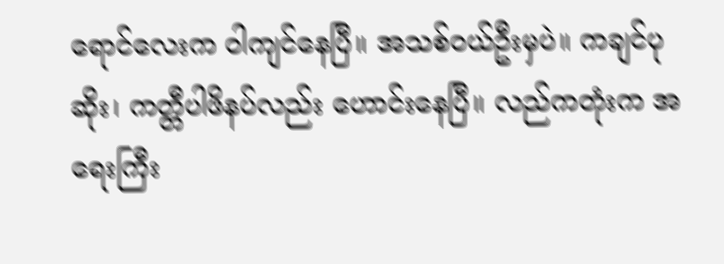ရောင်လေးက ဝါကျင်နေပြီ။ အသစ်ဝယ်ဦးမှပဲ။ ကချင်ပုဆိုး၊ ကတ္တီပါဖိနပ်လည်း ဟောင်းနေပြီ။ လည်ကတုံးက အရေးကြီး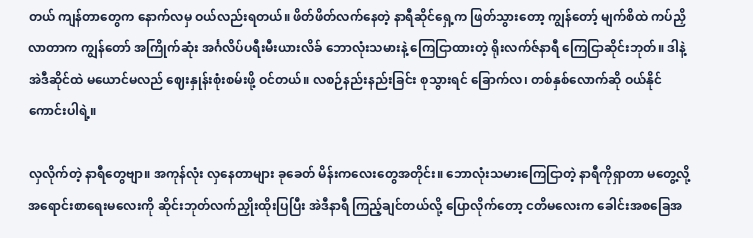တယ် ကျန်တာတွေက နောက်လမှ ဝယ်လည်းရတယ်။ ဖိတ်ဖိတ်လက်နေတဲ့ နာရီဆိုင်ရှေ့က ဖြတ်သွားတော့ ကျွန်တော့် မျက်စိထဲ ကပ်ညှိလာတာက ကျွန်တော် အကြိုက်ဆုံး အင်္ဂလိပ်ပရီးမီးယားလိခ် ဘောလုံးသမားနဲ့ ကြေငြာထားတဲ့ ရိုးလက်ဇ်နာရီ ကြေငြာဆိုင်းဘုတ်။ ဒါနဲ့အဲဒီဆိုင်ထဲ မယောင်မလည် ဈေးနှုန်းစုံးစမ်းဖို့ ဝင်တယ်။ လစဉ်နည်းနည်းခြင်း စုသွားရင် ခြောက်လ၊ တစ်နှစ်လောက်ဆို ဝယ်နိုင်ကောင်းပါရဲ့။

လှလိုက်တဲ့ နာရီတွေဗျာ။ အကုန်လုံး လှနေတာများ ခုခေတ် မိန်းကလေးတွေအတိုင်း။ ဘောလုံးသမားကြေငြာတဲ့ နာရီကိုရှာတာ မတွေ့လို့ အရောင်းစာရေးမလေးကို ဆိုင်းဘုတ်လက်ညှိုးထိုးပြပြီး အဲဒီနာရီ ကြည့်ချင်တယ်လို့ ပြောလိုက်တော့ ငတိမလေးက ခေါင်းအစခြေအ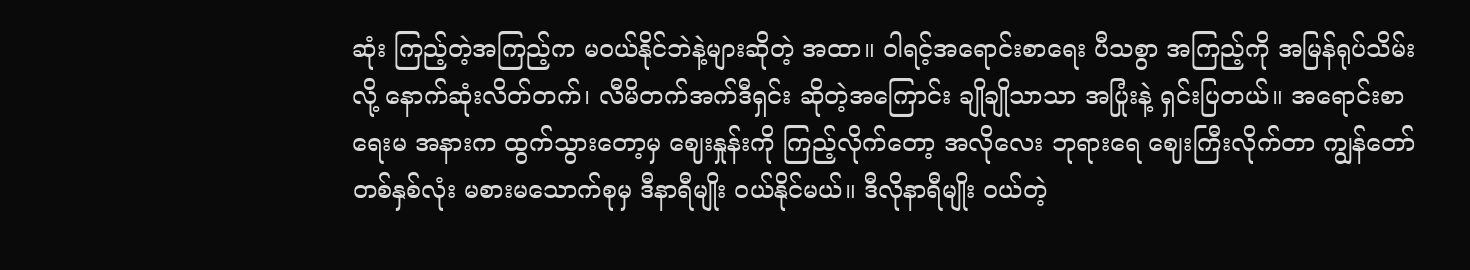ဆုံး ကြည့်တဲ့အကြည့်က မဝယ်နိုင်ဘဲနဲ့များဆိုတဲ့ အထာ။ ဝါရင့်အရောင်းစာရေး ပီသစွာ အကြည့်ကို အမြန်ရုပ်သိမ်းလို့ နောက်ဆုံးလိတ်တက်၊ လီမိတက်အက်ဒီရှင်း ဆိုတဲ့အကြောင်း ချိုချိုသာသာ အပြုံးနဲ့ ရှင်းပြတယ်။ အရောင်းစာရေးမ အနားက ထွက်သွားတော့မှ ဈေးနှုန်းကို ကြည့်လိုက်တော့ အလိုလေး ဘုရားရေ ဈေးကြီးလိုက်တာ ကျွန်တော် တစ်နှစ်လုံး မစားမသောက်စုမှ ဒီနာရီမျိုး ဝယ်နိုင်မယ်။ ဒီလိုနာရီမျိုး ဝယ်တဲ့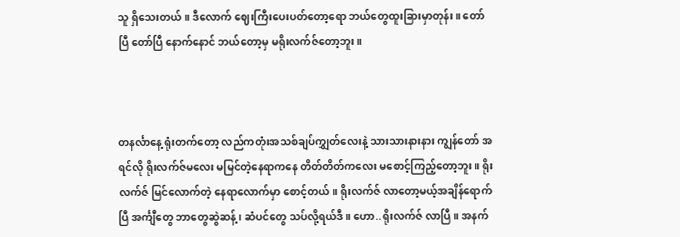သူ ရှိသေးတယ်။ ဒီလောက် ဈေးကြီးပေးပတ်တော့ရော ဘယ်တွေထူးခြားမှာတုန်း။ တော်ပြီ တော်ပြီ နောက်နောင် ဘယ်တော့မှ မရိုးလက်ဇ်တော့ဘူး။



တနင်္လာနေ့ ရုံးတက်တော့ လည်ကတုံးအသစ်ချပ်ကျွှတ်လေးနဲ့ သားသားနားနား ကျွန်တော် အရင်လို ရိုးလက်ဇ်မလေး မမြင်တဲ့နေရာကနေ တိတ်တိတ်ကလေး မစောင့်ကြည့်တော့ဘူး။ ရိုးလက်ဇ် မြင်လောက်တဲ့ နေရာလောက်မှာ စောင့်တယ်။ ရိုးလက်ဇ် လာတော့မယ့်အချိန်ရောက်ပြီ အင်္ကျီတွေ ဘာတွေဆွဲဆန့်၊ ဆံပင်တွေ သပ်လို့ရယ်ဒီ။ ဟော..ရိုးလက်ဇ် လာပြီ။ အနက်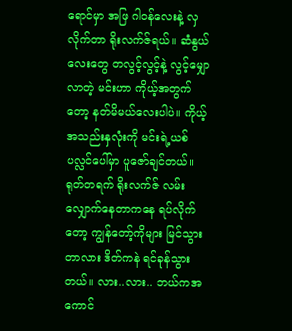ရောင်မှာ အဖြ ဂါဝန်လေးနဲ့ လှလိုက်တာ ရိုးလက်ဇ်ရယ်။ ဆံနွယ်လေးတွေ တလွင့်လွင့်နဲ့ လွင့်မျှောလာတဲ့ မင်းဟာ ကိုယ့်အတွက်တော့ နတ်မိမယ်လေးပါပဲ။ ကိုယ့်အသည်းနှလုံးကို မင်းရဲ့ယစ်ပလ္လင်ပေါ်မှာ ပူဇော်ချင်တယ်။ ရုတ်တရက် ရိုးလက်ဇ် လမ်းလျှောက်နေတာကနေ ရပ်လိုက်တော့ ကျွန်တော့်ကိုများ မြင်သွားတာလား ဒိတ်ကနဲ ရင်ခုန်သွားတယ်။ လား..လား.. ဘယ်ကအကောင်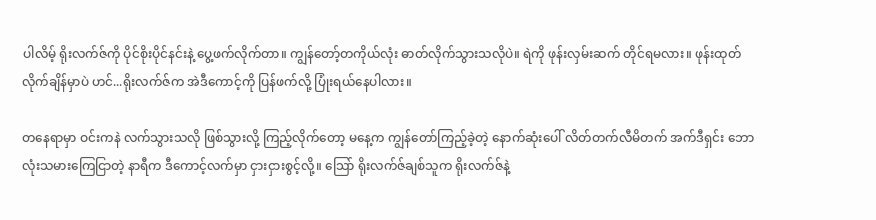ပါလိမ့် ရိုးလက်ဇ်ကို ပိုင်စိုးပိုင်နင်းနဲ့ ပွေ့ဖက်လိုက်တာ။ ကျွန်တော့်တကိုယ်လုံး ဓာတ်လိုက်သွားသလိုပဲ။ ရဲကို ဖုန်းလှမ်းဆက် တိုင်ရမလား။ ဖုန်းထုတ်လိုက်ချိန်မှာပဲ ဟင်...ရိုးလက်ဇ်က အဲဒီကောင့်ကို ပြန်ဖက်လို့ ပြုံးရယ်နေပါလား။

တနေရာမှာ ဝင်းကနဲ လက်သွားသလို ဖြစ်သွားလို့ ကြည့်လိုက်တော့ မနေ့က ကျွန်တော်ကြည့်ခဲ့တဲ့ နောက်ဆုံးပေါ် လိတ်တက်လီမိတက် အက်ဒီရှင်း ဘောလုံးသမားကြေငြာတဲ့ နာရီက ဒီကောင့်လက်မှာ ငှားငှားစွင့်လို့။ သြော် ရိုးလက်ဇ်ချစ်သူက ရိုးလက်ဇ်နဲ့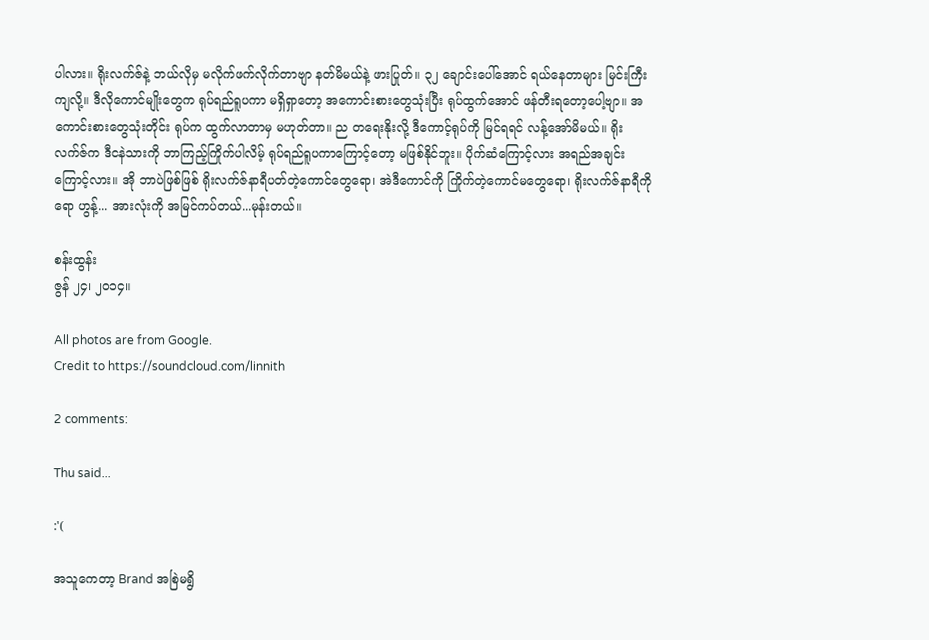ပါလား။ ရိုးလက်ဇ်နဲ့ ဘယ်လိုမှ မလိုက်ဖက်လိုက်တာဗျာ နတ်မိမယ်နဲ့ ဖားပြုတ်။ ၃၂ ချောင်းပေါ်အောင် ရယ်နေတာများ မြင်းကြီးကျလို့။ ဒီလိုကောင်မျိုးတွေက ရုပ်ရည်ရူပကာ မရှိရှာတော့ အကောင်းစားတွေသုံးပြီး ရုပ်ထွက်အောင် ဖန်တီးရတော့ပေါ့ဗျာ။ အကောင်းစားတွေသုံးတိုင်း ရုပ်က ထွက်လာတာမှ မဟုတ်တာ။ ည တရေးနိုးလို့ ဒီကောင့်ရုပ်ကို မြင်ရရင် လန့်အော်မိမယ်။ ရိုးလက်ဇ်က ဒီငနဲသားကို ဘာကြည့်ကြိုက်ပါလိမ့် ရုပ်ရည်ရူပကာကြောင့်တော့ မဖြစ်နိုင်ဘူး။ ပိုက်ဆံကြောင့်လား အရည်အချင်းကြောင့်လား။ အို ဘာပဲဖြစ်ဖြစ် ရိုးလက်ဇ်နာရီပတ်တဲ့ကောင်တွေရော၊ အဲဒီကောင်ကို ကြိုက်တဲ့ကောင်မတွေရော၊ ရိုးလက်ဇ်နာရီကိုရော ဟွန့်... အားလုံးကို အမြင်ကပ်တယ်...မုန်းတယ်။

စန်းထွန်း
ဇွန် ၂၄၊ ၂၀၁၄။

All photos are from Google.
Credit to https://soundcloud.com/linnith

2 comments:

Thu said...

:'(

အသူကေတာ့ Brand အစြဲမရွိ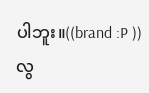ပါဘူး။((brand :P ))
လွ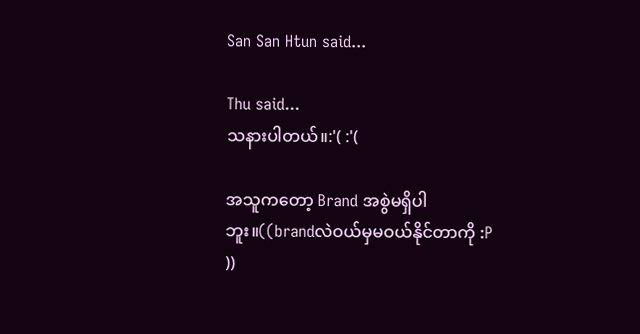San San Htun said...

Thu said...
သနားပါတယ်။:'( :'(

အသူကတော့ Brand အစွဲမရှိပါဘူး။((brandလဲဝယ်မှမဝယ်နိုင်တာကို :P ))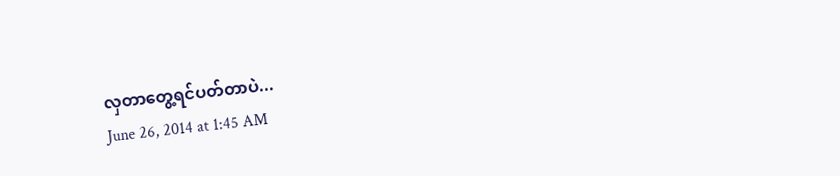လှတာတွေ့ရင်ပတ်တာပဲ...
June 26, 2014 at 1:45 AM